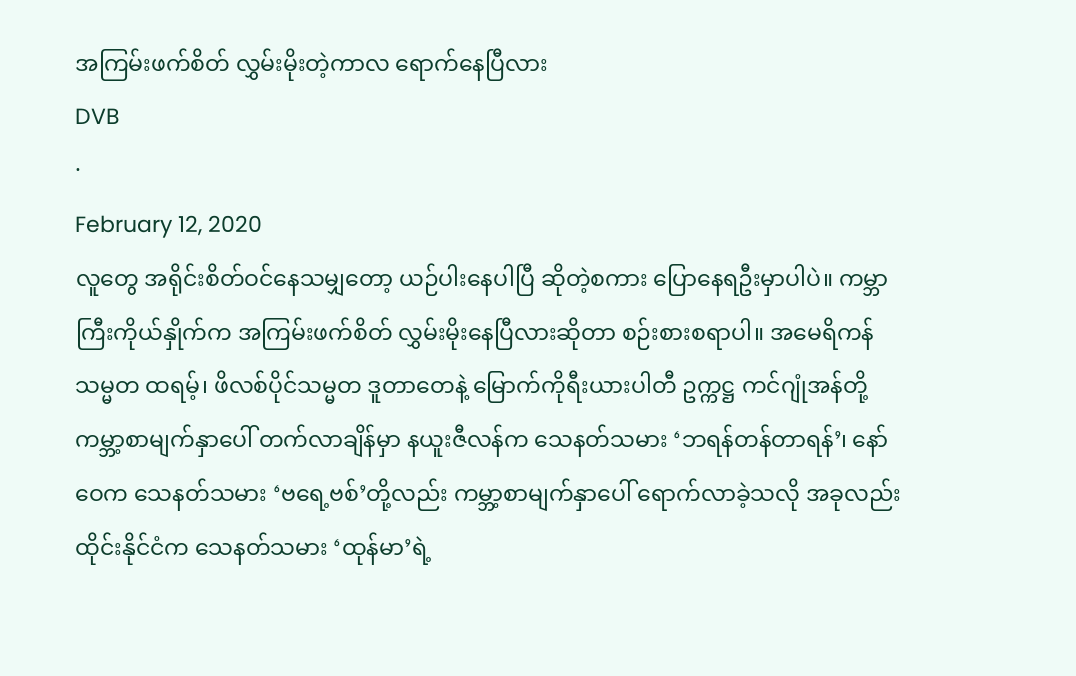အကြမ်းဖက်စိတ် လွှမ်းမိုးတဲ့ကာလ ရောက်နေပြီလား
DVB
·
February 12, 2020
လူတွေ အရိုင်းစိတ်ဝင်နေသမျှတော့ ယဉ်ပါးနေပါပြီ ဆိုတဲ့စကား ပြောနေရဦးမှာပါပဲ။ ကမ္ဘာကြီးကိုယ်နှိုက်က အကြမ်းဖက်စိတ် လွှမ်းမိုးနေပြီလားဆိုတာ စဉ်းစားစရာပါ။ အမေရိကန်သမ္မတ ထရမ့်၊ ဖိလစ်ပိုင်သမ္မတ ဒူတာတေနဲ့ မြောက်ကိုရီးယားပါတီ ဥက္ကဋ္ဌ ကင်ဂျုံအန်တို့ ကမ္ဘာ့စာမျက်နှာပေါ် တက်လာချိန်မှာ နယူးဇီလန်က သေနတ်သမား ‘ဘရန်တန်တာရန်’၊ နော်ဝေက သေနတ်သမား ‘ဗရေ့ဗစ်’တို့လည်း ကမ္ဘာ့စာမျက်နှာပေါ် ရောက်လာခဲ့သလို အခုလည်း ထိုင်းနိုင်ငံက သေနတ်သမား ‘ထုန်မာ’ရဲ့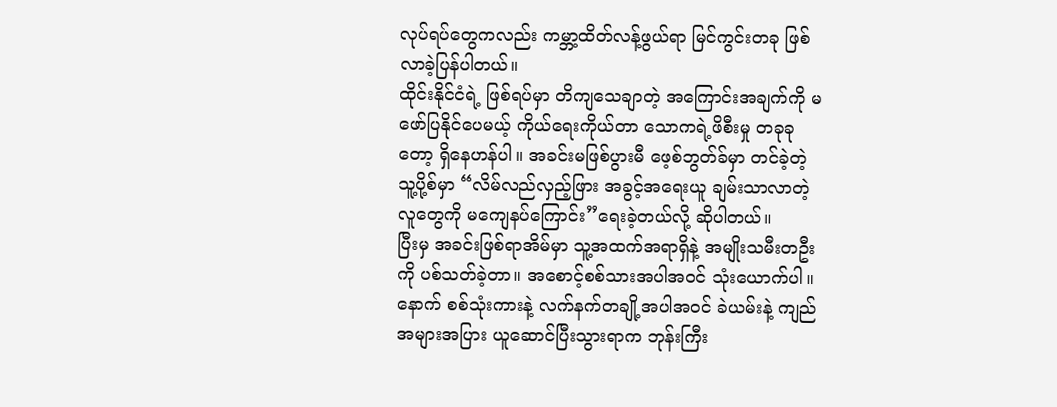လုပ်ရပ်တွေကလည်း ကမ္ဘာ့ထိတ်လန့်ဖွယ်ရာ မြင်ကွင်းတခု ဖြစ်လာခဲ့ပြန်ပါတယ်။
ထိုင်းနိုင်ငံရဲ့ ဖြစ်ရပ်မှာ တိကျသေချာတဲ့ အကြောင်းအချက်ကို မဖော်ပြနိုင်ပေမယ့် ကိုယ်ရေးကိုယ်တာ သောကရဲ့ဖိစီးမှု တခုခုတော့ ရှိနေဟန်ပါ။ အခင်းမဖြစ်ပွားမီ ဖေ့စ်ဘွတ်ခ်မှာ တင်ခဲ့တဲ့ သူ့ပို့စ်မှာ “လိမ်လည်လှည့်ဖြား အခွင့်အရေးယူ ချမ်းသာလာတဲ့ လူတွေကို မကျေနပ်ကြောင်း”ရေးခဲ့တယ်လို့ ဆိုပါတယ်။
ပြီးမှ အခင်းဖြစ်ရာအိမ်မှာ သူ့အထက်အရာရှိနဲ့ အမျိုးသမီးတဦးကို ပစ်သတ်ခဲ့တာ။ အစောင့်စစ်သားအပါအဝင် သုံးယောက်ပါ။ နောက် စစ်သုံးကားနဲ့ လက်နက်တချို့အပါအဝင် ခဲယမ်းနဲ့ ကျည်အများအပြား ယူဆောင်ပြီးသွားရာက ဘုန်းကြီး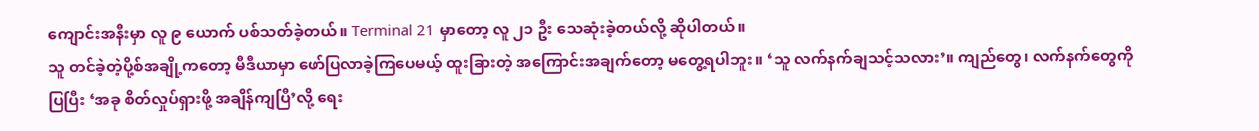ကျောင်းအနီးမှာ လူ ၉ ယောက် ပစ်သတ်ခဲ့တယ်။ Terminal 21 မှာတော့ လူ ၂၁ ဦး သေဆုံးခဲ့တယ်လို့ ဆိုပါတယ်။
သူ တင်ခဲ့တဲ့ပို့စ်အချို့ကတော့ မီဒီယာမှာ ဖော်ပြလာခဲ့ကြပေမယ့် ထူးခြားတဲ့ အကြောင်းအချက်တော့ မတွေ့ရပါဘူး။ ‘သူ လက်နက်ချသင့်သလား’။ ကျည်တွေ၊ လက်နက်တွေကို ပြပြီး ‘အခု စိတ်လှုပ်ရှားဖို့ အချိန်ကျပြီ’လို့ ရေး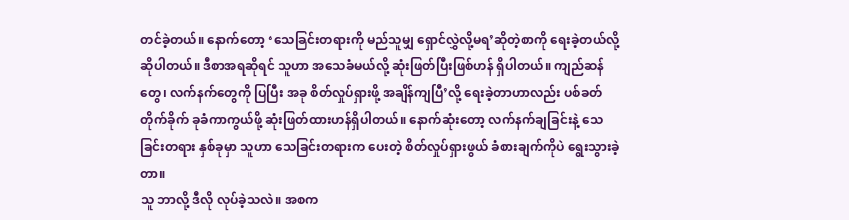တင်ခဲ့တယ်။ နောက်တော့ ‘သေခြင်းတရားကို မည်သူမျှ ရှောင်လွှဲလို့မရ’ဆိုတဲ့စာကို ရေးခဲ့တယ်လို့ ဆိုပါတယ်။ ဒီစာအရဆိုရင် သူဟာ အသေခံမယ်လို့ ဆုံးဖြတ်ပြီးဖြစ်ဟန် ရှိပါတယ်။ ကျည်ဆန်တွေ၊ လက်နက်တွေကို ပြပြီး အခု စိတ်လှုပ်ရှားဖို့ အချိန်ကျပြီ’လို့ ရေးခဲ့တာဟာလည်း ပစ်ခတ်တိုက်ခိုက် ခုခံကာကွယ်ဖို့ ဆုံးဖြတ်ထားဟန်ရှိပါတယ်။ နောက်ဆုံးတော့ လက်နက်ချခြင်းနဲ့ သေခြင်းတရား နှစ်ခုမှာ သူဟာ သေခြင်းတရားက ပေးတဲ့ စိတ်လှုပ်ရှားဖွယ် ခံစားချက်ကိုပဲ ရွေးသွားခဲ့တာ။
သူ ဘာလို့ ဒီလို လုပ်ခဲ့သလဲ။ အစက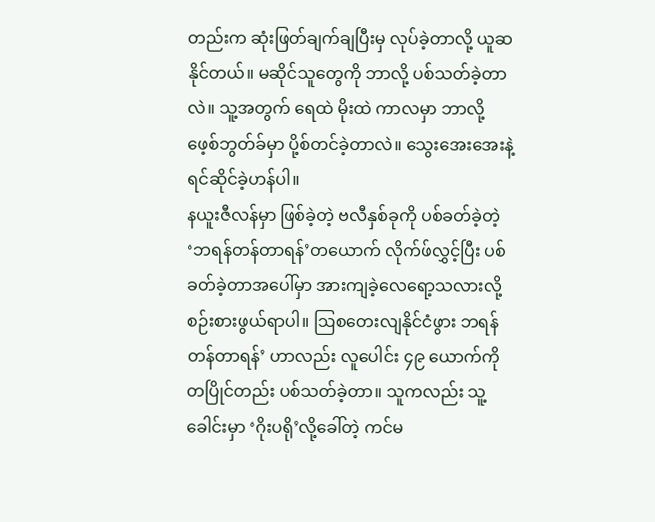တည်းက ဆုံးဖြတ်ချက်ချပြီးမှ လုပ်ခဲ့တာလို့ ယူဆနိုင်တယ်။ မဆိုင်သူတွေကို ဘာလို့ ပစ်သတ်ခဲ့တာလဲ။ သူ့အတွက် ရေထဲ မိုးထဲ ကာလမှာ ဘာလို့ ဖေ့စ်ဘွတ်ခ်မှာ ပို့စ်တင်ခဲ့တာလဲ။ သွေးအေးအေးနဲ့ ရင်ဆိုင်ခဲ့ဟန်ပါ။
နယူးဇီလန်မှာ ဖြစ်ခဲ့တဲ့ ဗလီနှစ်ခုကို ပစ်ခတ်ခဲ့တဲ့ ‘ဘရန်တန်တာရန်’တယောက် လိုက်ဖ်လွှင့်ပြီး ပစ်ခတ်ခဲ့တာအပေါ်မှာ အားကျခဲ့လေရော့သလားလို့ စဉ်းစားဖွယ်ရာပါ။ ဩစတေးလျနိုင်ငံဖွား ဘရန်တန်တာရန်’ ဟာလည်း လူပေါင်း ၄၉ ယောက်ကို တပြိုင်တည်း ပစ်သတ်ခဲ့တာ။ သူကလည်း သူ့ခေါင်းမှာ ‘ဂိုးပရို’လို့ခေါ်တဲ့ ကင်မ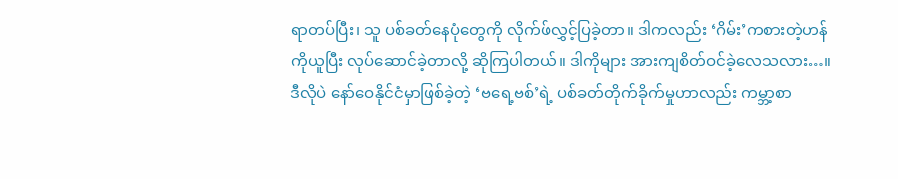ရာတပ်ပြီး၊ သူ ပစ်ခတ်နေပုံတွေကို လိုက်ဖ်လွှင့်ပြခဲ့တာ။ ဒါကလည်း ‘ဂိမ်း’ကစားတဲ့ဟန်ကိုယူပြီး လုပ်ဆောင်ခဲ့တာလို့ ဆိုကြပါတယ်။ ဒါကိုများ အားကျစိတ်ဝင်ခဲ့လေသလား…။
ဒီလိုပဲ နော်ဝေနိုင်ငံမှာဖြစ်ခဲ့တဲ့ ‘ဗရေ့ဗစ်’ရဲ့ ပစ်ခတ်တိုက်ခိုက်မှုဟာလည်း ကမ္ဘာ့စာ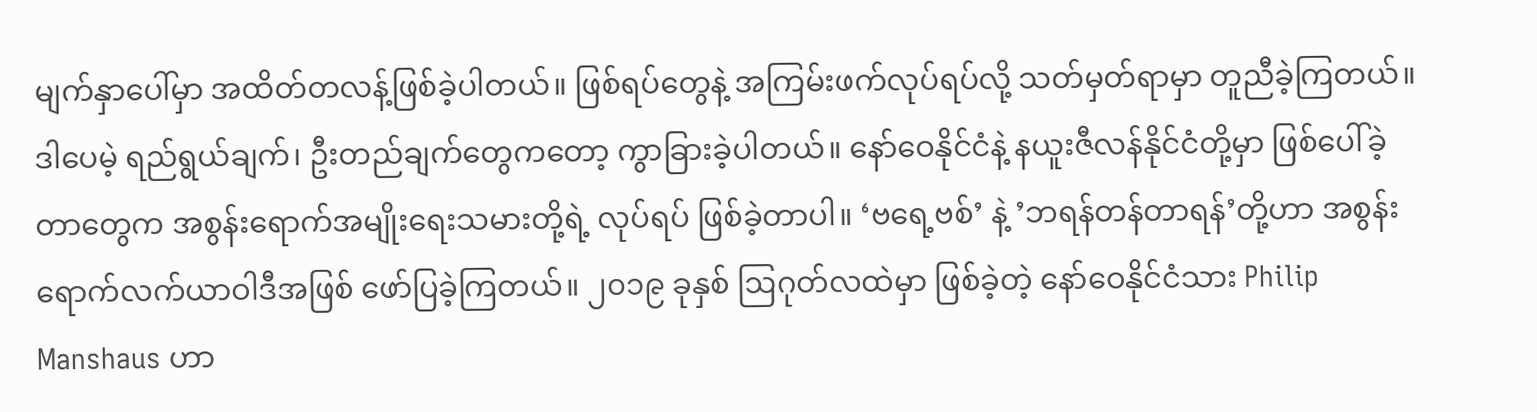မျက်နှာပေါ်မှာ အထိတ်တလန့်ဖြစ်ခဲ့ပါတယ်။ ဖြစ်ရပ်တွေနဲ့ အကြမ်းဖက်လုပ်ရပ်လို့ သတ်မှတ်ရာမှာ တူညီခဲ့ကြတယ်။ ဒါပေမဲ့ ရည်ရွယ်ချက်၊ ဦးတည်ချက်တွေကတော့ ကွာခြားခဲ့ပါတယ်။ နော်ဝေနိုင်ငံနဲ့ နယူးဇီလန်နိုင်ငံတို့မှာ ဖြစ်ပေါ်ခဲ့တာတွေက အစွန်းရောက်အမျိုးရေးသမားတို့ရဲ့ လုပ်ရပ် ဖြစ်ခဲ့တာပါ။ ‘ဗရေ့ဗစ်’ နဲ့ ’ဘရန်တန်တာရန်’တို့ဟာ အစွန်းရောက်လက်ယာဝါဒီအဖြစ် ဖော်ပြခဲ့ကြတယ်။ ၂၀၁၉ ခုနှစ် ဩဂုတ်လထဲမှာ ဖြစ်ခဲ့တဲ့ နော်ဝေနိုင်ငံသား Philip Manshaus ဟာ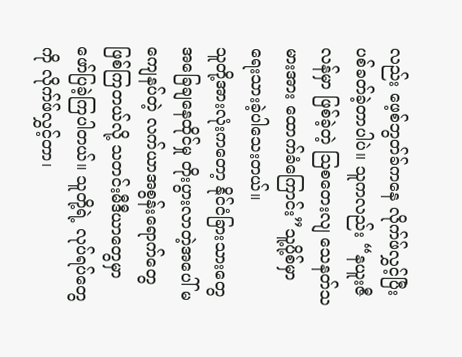လည်း ဖေ့စ်ဘွတ်ခ်ကနေ လိုက်ဖ်လွှင့်ပြီး ပစ်ခတ်ခဲ့တာပါပဲ။ သူကလည်း “နယူးဇီလန်မှာ ဖြစ်ခဲ့တဲ့ ဩစတေးလျ သေနတ်သမားအား ထောက်ခံကြောင်း”သူ့ပို့စ်မှာ ရေးသားခဲ့ပါသေးတယ်။
သူတို့အားလုံးကတော့ နိုင်ငံခြားသားတွေ အခြေချနေထိုင်မှု တိုးပွားလာတဲ့အပေါ် မကျေနပ်တဲ့ လက်ယာအစွန်းရောက်တွေ ဖြစ်ကြတယ်လို့ သတင်းမီဒီယာတွေမှာ ဖော်ပြခဲ့ကြပါတယ်။ သူတို့ရဲ့ လုပ်ရပ်တွေကို လိုက်ဖ်လွှင့်တာ၊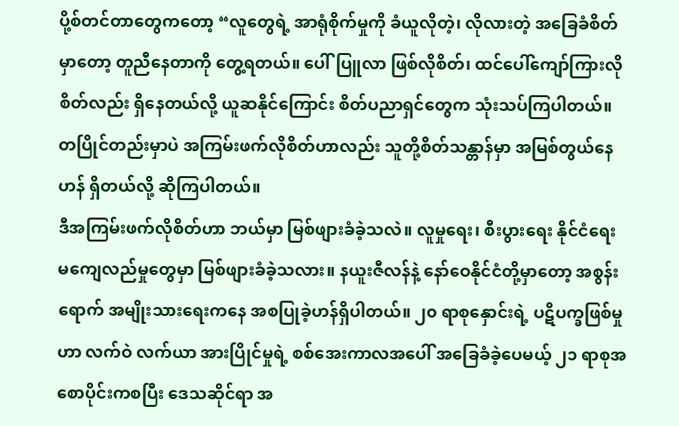ပို့စ်တင်တာတွေကတော့ “လူတွေရဲ့ အာရုံစိုက်မှုကို ခံယူလိုတဲ့၊ လိုလားတဲ့ အခြေခံစိတ်မှာတော့ တူညီနေတာကို တွေ့ရတယ်။ ပေါ်ပြူလာ ဖြစ်လိုစိတ်၊ ထင်ပေါ်ကျော်ကြားလိုစိတ်လည်း ရှိနေတယ်လို့ ယူဆနိုင်ကြောင်း စိတ်ပညာရှင်တွေက သုံးသပ်ကြပါတယ်။ တပြိုင်တည်းမှာပဲ အကြမ်းဖက်လိုစိတ်ဟာလည်း သူတို့စိတ်သန္တာန်မှာ အမြစ်တွယ်နေဟန် ရှိတယ်လို့ ဆိုကြပါတယ်။
ဒီအကြမ်းဖက်လိုစိတ်ဟာ ဘယ်မှာ မြစ်ဖျားခံခဲ့သလဲ။ လူမှုရေး၊ စီးပွားရေး နိုင်ငံရေး မကျေလည်မှုတွေမှာ မြစ်ဖျားခံခဲ့သလား။ နယူးဇီလန်နဲ့ နော်ဝေနိုင်ငံတို့မှာတော့ အစွန်းရောက် အမျိုးသားရေးကနေ အစပြုခဲ့ဟန်ရှိပါတယ်။ ၂၀ ရာစုနှောင်းရဲ့ ပဋိပက္ခဖြစ်မှုဟာ လက်ဝဲ လက်ယာ အားပြိုင်မှုရဲ့ စစ်အေးကာလအပေါ် အခြေခံခဲ့ပေမယ့် ၂၁ ရာစုအစောပိုင်းကစပြီး ဒေသဆိုင်ရာ အ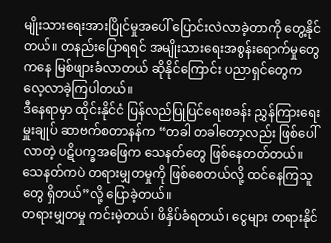မျိုးသားရေးအားပြိုင်မှုအပေါ် ပြောင်းလဲလာခဲ့တာကို တွေ့နိုင်တယ်။ တနည်းပြောရရင် အမျိုးသားရေးအစွန်းရောက်မှုတွေကနေ မြစ်ဖျားခံလာတယ် ဆိုနိုင်ကြောင်း ပညာရှင်တွေက လေ့လာခဲ့ကြပါတယ်။
ဒီနေရာမှာ ထိုင်းနိုင်ငံ ပြန်လည်ပြုပြင်ရေးစခန်း ညွှန်ကြားရေးမှူးချုပ် ဆာဗက်စတာနန်က “တခါ တခါတော့လည်း ဖြစ်ပေါ်လာတဲ့ ပဋိပက္ခအဖြေက သေနတ်တွေ ဖြစ်နေတတ်တယ်။ သေနတ်ကပဲ တရားမျှတမှုကို ဖြစ်စေတယ်လို့ ထင်နေကြသူတွေ ရှိတယ်”လို့ ပြောခဲ့တယ်။
တရားမျှတမှု ကင်းမဲ့တယ်၊ ဖိနှိပ်ခံရတယ်၊ ငွေများ တရားနိုင်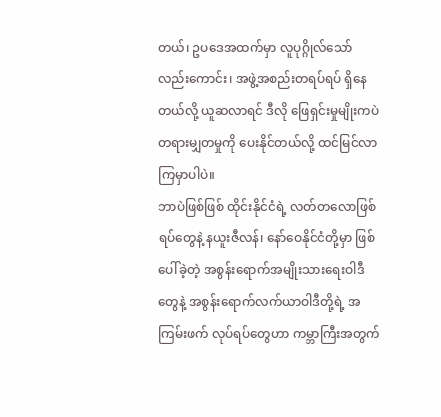တယ်၊ ဥပဒေအထက်မှာ လူပုဂ္ဂိုလ်သော်လည်းကောင်း၊ အဖွဲ့အစည်းတရပ်ရပ် ရှိနေတယ်လို့ ယူဆလာရင် ဒီလို ဖြေရှင်းမှုမျိုးကပဲ တရားမျှတမှုကို ပေးနိုင်တယ်လို့ ထင်မြင်လာကြမှာပါပဲ။
ဘာပဲဖြစ်ဖြစ် ထိုင်းနိုင်ငံရဲ့ လတ်တလောဖြစ်ရပ်တွေနဲ့ နယူးဇီလန်၊ နော်ဝေနိုင်ငံတို့မှာ ဖြစ်ပေါ်ခဲ့တဲ့ အစွန်းရောက်အမျိုးသားရေးဝါဒီတွေနဲ့ အစွန်းရောက်လက်ယာဝါဒီတို့ရဲ့ အကြမ်းဖက် လုပ်ရပ်တွေဟာ ကမ္ဘာကြီးအတွက်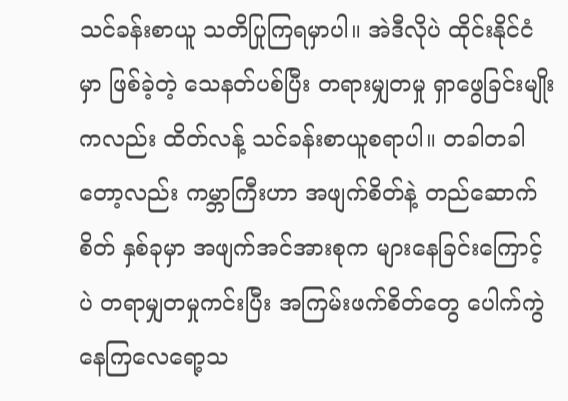သင်ခန်းစာယူ သတိပြုကြရမှာပါ။ အဲဒီလိုပဲ ထိုင်းနိုင်ငံမှာ ဖြစ်ခဲ့တဲ့ သေနတ်ပစ်ပြီး တရားမျှတမှု ရှာဖွေခြင်းမျိုးကလည်း ထိတ်လန့် သင်ခန်းစာယူစရာပါ။ တခါတခါတော့လည်း ကမ္ဘာကြီးဟာ အဖျက်စိတ်နဲ့ တည်ဆောက်စိတ် နှစ်ခုမှာ အဖျက်အင်အားစုက များနေခြင်းကြောင့်ပဲ တရာမျှတမှုကင်းပြီး အကြမ်းဖက်စိတ်တွေ ပေါက်ကွဲနေကြလေရော့သ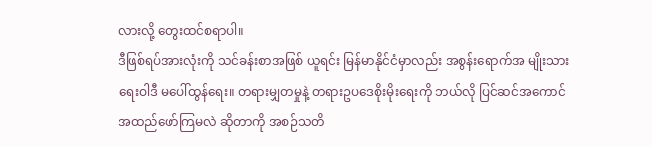လားလို့ တွေးထင်စရာပါ။
ဒီဖြစ်ရပ်အားလုံးကို သင်ခန်းစာအဖြစ် ယူရင်း မြန်မာနိုင်ငံမှာလည်း အစွန်းရောက်အ မျိုးသားရေးဝါဒီ မပေါ်ထွန်ရေး။ တရားမျှတမှုနဲ့ တရားဥပဒေစိုးမိုးရေးကို ဘယ်လို ပြင်ဆင်အကောင်အထည်ဖော်ကြမလဲ ဆိုတာကို အစဉ်သတိ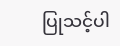ပြုသင့်ပါ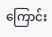ကြောင်း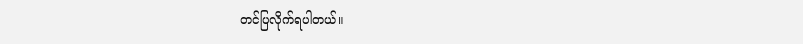တင်ပြလိုက်ရပါတယ်။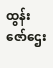ထွန်းဇော်ဌေး